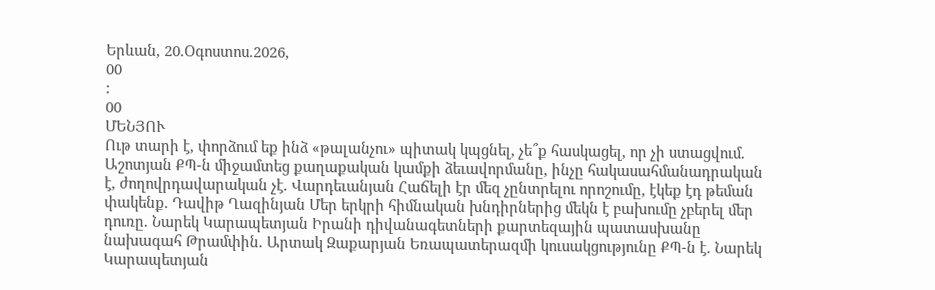Երևան, 20.Օգոստոս.2026,
00
:
00
ՄԵՆՅՈՒ
Ութ տարի է, փորձում եք ինձ «թալանչու» պիտակ կպցնել, չե՞ք հասկացել, որ չի ստացվում. Աշոտյան ՔՊ-ն միջամտեց քաղաքական կամքի ձեւավորմանը, ինչը հակասահմանադրական է, ժողովրդավարական չէ. Վարդեւանյան Հաճելի էր մեզ չընտրելու որոշումը, էկեք էդ թեման փակենք. Դավիթ Ղազինյան Մեր երկրի հիմնական խնդիրներից մեկն է բախումը չբերել մեր դուռը. Նարեկ Կարապետյան Իրանի դիվանագետների քարտեզային պատասխանը նախագահ Թրամփին. Արտակ Զաքարյան Եռապատերազմի կուսակցությունը ՔՊ-ն է. Նարեկ Կարապետյան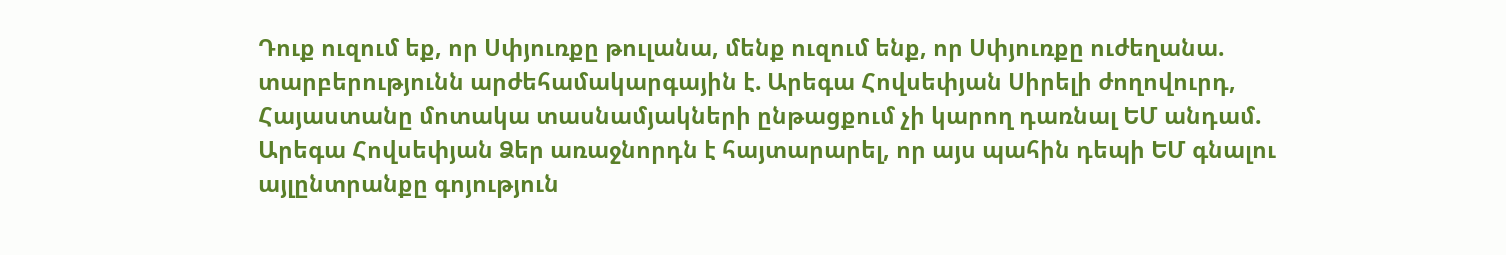Դուք ուզում եք, որ Սփյուռքը թուլանա, մենք ուզում ենք, որ Սփյուռքը ուժեղանա. տարբերությունն արժեհամակարգային է. Արեգա Հովսեփյան Սիրելի ժողովուրդ, Հայաստանը մոտակա տասնամյակների ընթացքում չի կարող դառնալ ԵՄ անդամ. Արեգա Հովսեփյան Ձեր առաջնորդն է հայտարարել, որ այս պահին դեպի ԵՄ գնալու այլընտրանքը գոյություն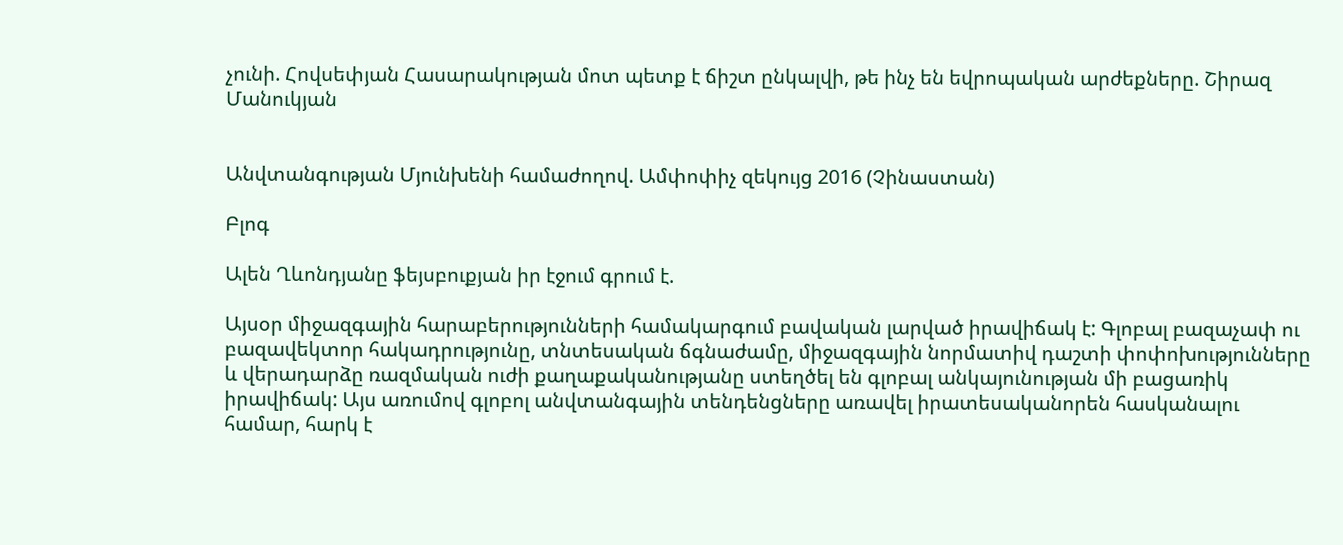չունի. Հովսեփյան Հասարակության մոտ պետք է ճիշտ ընկալվի, թե ինչ են եվրոպական արժեքները. Շիրազ Մանուկյան


Անվտանգության Մյունխենի համաժողով. Ամփոփիչ զեկույց 2016 (Չինաստան)

Բլոգ

Ալեն Ղևոնդյանը ֆեյսբուքյան իր էջում գրում է.

Այսօր միջազգային հարաբերությունների համակարգում բավական լարված իրավիճակ է: Գլոբալ բազաչափ ու բազավեկտոր հակադրությունը, տնտեսական ճգնաժամը, միջազգային նորմատիվ դաշտի փոփոխությունները և վերադարձը ռազմական ուժի քաղաքականությանը ստեղծել են գլոբալ անկայունության մի բացառիկ իրավիճակ: Այս առումով գլոբոլ անվտանգային տենդենցները առավել իրատեսականորեն հասկանալու համար, հարկ է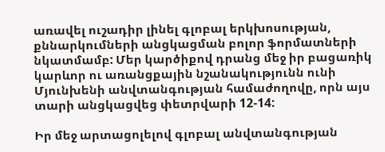առավել ուշադիր լինել գլոբալ երկխոսության, քննարկումների անցկացման բոլոր ֆորմատների նկատմամբ: Մեր կարծիքով դրանց մեջ իր բացառիկ կարևոր ու առանցքային նշանակությունն ունի Մյունխենի անվտանգության համաժողովը, որն այս տարի անցկացվեց փետրվարի 12-14:

Իր մեջ արտացոլելով գլոբալ անվտանգության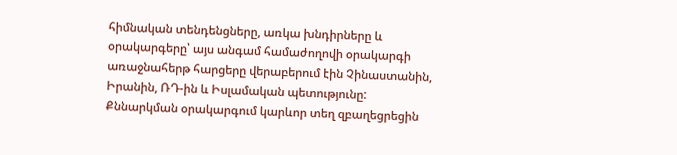հիմնական տենդենցները, առկա խնդիրները և օրակարգերը՝ այս անգամ համաժողովի օրակարգի առաջնահերթ հարցերը վերաբերում էին Չինաստանին, Իրանին, ՌԴ-ին և Իսլամական պետությունը: Քննարկման օրակարգում կարևոր տեղ զբաղեցրեցին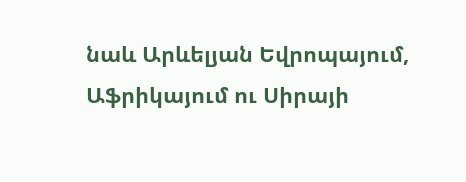նաև Արևելյան Եվրոպայում, Աֆրիկայում ու Սիրայի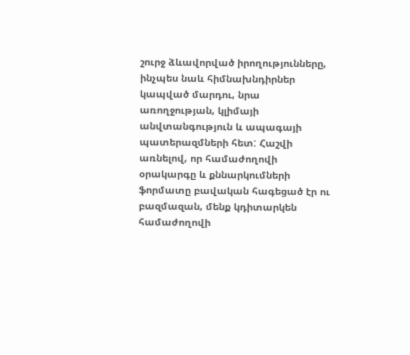շուրջ ձևավորված իրողությունները, ինչպես նաև հիմնախնդիրներ կապված մարդու, նրա առողջության, կլիմայի անվտանգություն և ապագայի պատերազմների հետ: Հաշվի առնելով, որ համաժողովի օրակարգը և քննարկումների ֆորմատը բավական հագեցած էր ու բազմազան, մենք կդիտարկեն համաժողովի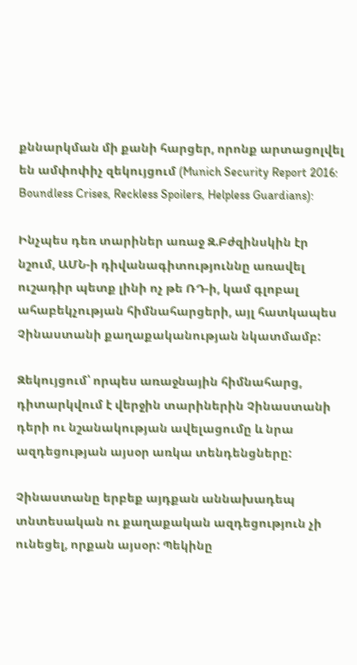քննարկման մի քանի հարցեր, որոնք արտացոլվել են ամփոփիչ զեկույցում (Munich Security Report 2016: Boundless Crises, Reckless Spoilers, Helpless Guardians):

Ինչպես դեռ տարիներ առաջ Զ.Բժզինսկին էր նշում, ԱՄՆ-ի դիվանագիտություննը առավել ուշադիր պետք լինի ոչ թե ՌԴ-ի, կամ գլոբալ ահաբեկչության հիմնահարցերի, այլ հատկապես Չինաստանի քաղաքականության նկատմամբ:

Զեկույցում՝ որպես առաջնային հիմնահարց, դիտարկվում է վերջին տարիներին Չինաստանի դերի ու նշանակության ավելացումը և նրա ազդեցության այսօր առկա տենդենցները:

Չինաստանը երբեք այդքան աննախադեպ տնտեսական ու քաղաքական ազդեցություն չի ունեցել, որքան այսօր: Պեկինը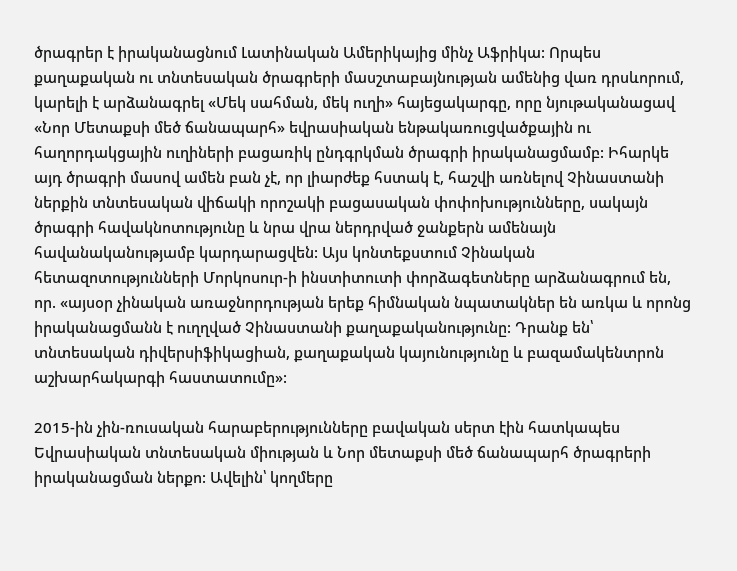ծրագրեր է իրականացնում Լատինական Ամերիկայից մինչ Աֆրիկա: Որպես քաղաքական ու տնտեսական ծրագրերի մասշտաբայնության ամենից վառ դրսևորում, կարելի է արձանագրել «Մեկ սահման, մեկ ուղի» հայեցակարգը, որը նյութականացավ «Նոր Մետաքսի մեծ ճանապարհ» եվրասիական ենթակառուցվածքային ու հաղորդակցային ուղիների բացառիկ ընդգրկման ծրագրի իրականացմամբ: Իհարկե այդ ծրագրի մասով ամեն բան չէ, որ լիարժեք հստակ է, հաշվի առնելով Չինաստանի ներքին տնտեսական վիճակի որոշակի բացասական փոփոխությունները, սակայն ծրագրի հավակնոտությունը և նրա վրա ներդրված ջանքերն ամենայն հավանականությամբ կարդարացվեն: Այս կոնտեքստում Չինական հետազոտությունների Մորկոսուր-ի ինստիտուտի փորձագետները արձանագրում են, որ. «այսօր չինական առաջնորդության երեք հիմնական նպատակներ են առկա և որոնց իրականացմանն է ուղղված Չինաստանի քաղաքականությունը: Դրանք են՝ տնտեսական դիվերսիֆիկացիան, քաղաքական կայունությունը և բազամակենտրոն աշխարհակարգի հաստատումը»:

2015-ին չին-ռուսական հարաբերությունները բավական սերտ էին հատկապես Եվրասիական տնտեսական միության և Նոր մետաքսի մեծ ճանապարհ ծրագրերի իրականացման ներքո: Ավելին՝ կողմերը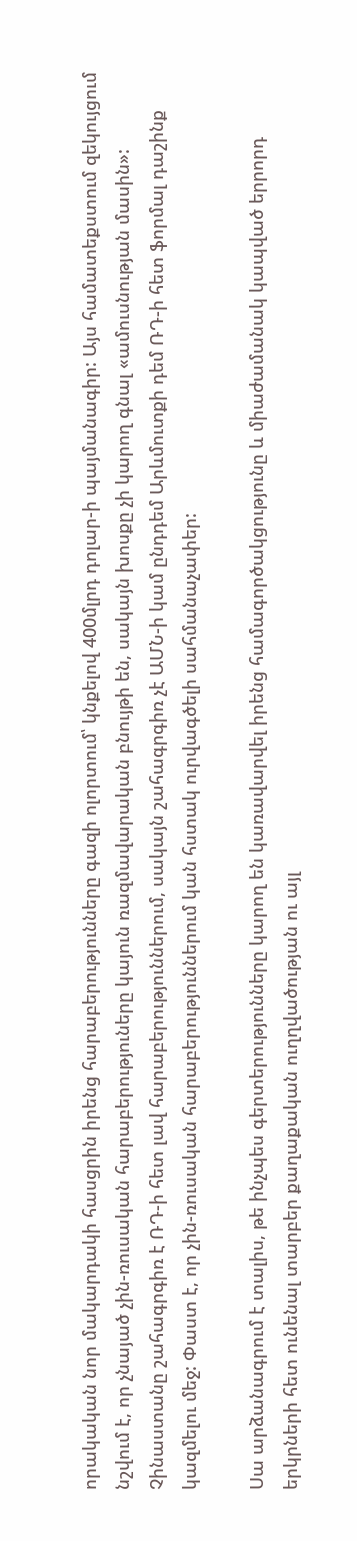որակական նոր մակարդակի հասցրին իրենց հարաբերությունները գազի ոլորտում՝ կնքելով 400մլրդ դոլար-ի պայմանագիր: Այս համատեքստում զեկույցում նշվում է, որ չնայած չին-ռուսական հարաբերություները կայուն ռազմավարական բնույթի են, սակայն խոսքը չի կարող գնալ «ամուսնության մասին»: Չինաստանը շահագրգիռ է ՌԴ-ի հետ լավ հարաբերություններում, սակայն շահագրգիռ չէ ԱՄՆ-ի կամ ընդդեմ Արևմուտքի դեմ ՌԴ-ի հետ ֆորմալ դաշինք կազմելու մեջ: Փաստ է, որ չին-ռուսական հարաբերություններում կան հստակ ուրվագծելի սահմանաչափեր:

Սա արձանագրում է տալիս, թե ինչպես գերտերությունները կարող են կառավարվել իրենց համագործակցությունը և միաժամանակ կապված երրորդ երկրների հետ ունենալ տարբեր քաղաքական ուղղվածության ու այլ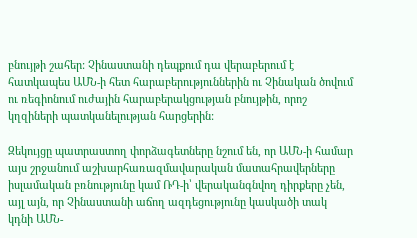բնույթի շահեր: Չինաստանի դեպքում դա վերաբերում է հատկապես ԱՄՆ-ի հետ հարաբերություններին ու Չինական ծովում ու ռեգիոնում ուժային հարաբերակցության բնույթին, որոշ կղզիների պատկանելության հարցերին:

Զեկույցը պատրաստող փորձագետները նշում են, որ ԱՄՆ-ի համար այս շրջանում աշխարհառազմավարական մատահրավերները իսլամական բռնությունը կամ ՌԴ-ի՝ վերականգնվող դիրքերը չեն, այլ այն, որ Չինաստանի աճող ազդեցությունը կասկածի տակ կդնի ԱՄՆ-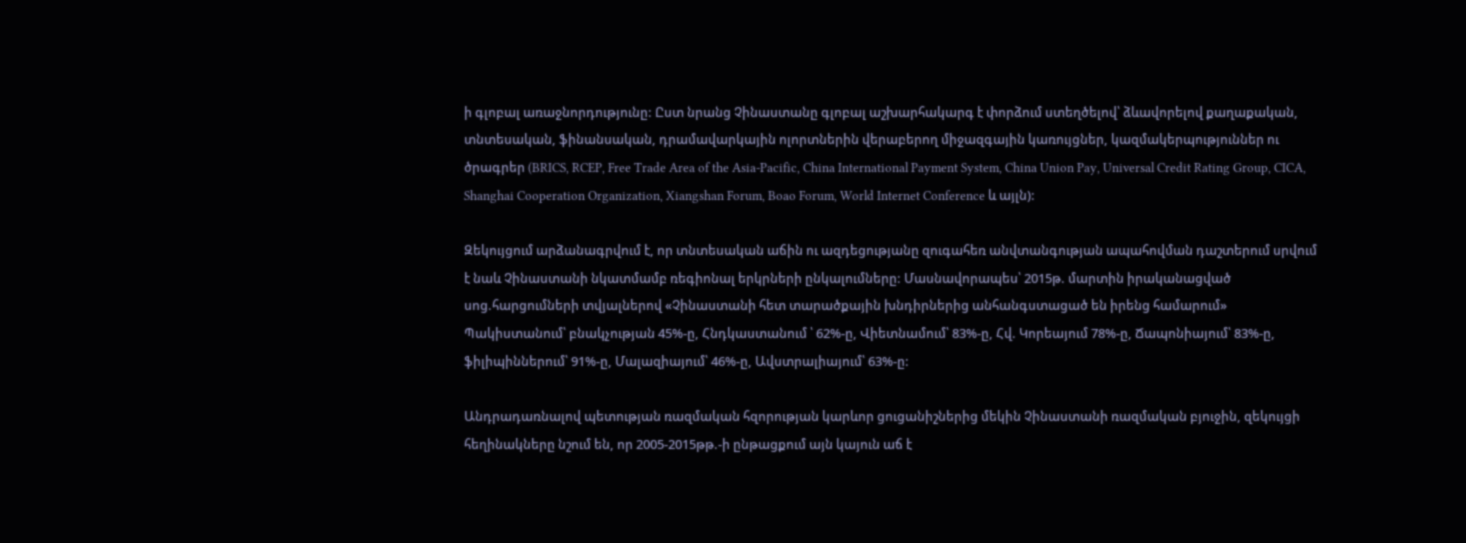ի գլոբալ առաջնորդությունը: Ըստ նրանց Չինաստանը գլոբալ աշխարհակարգ է փորձում ստեղծելով՝ ձևավորելով քաղաքական, տնտեսական, ֆինանսական, դրամավարկային ոլորտներին վերաբերող միջազգային կառույցներ, կազմակերպություններ ու ծրագրեր (BRICS, RCEP, Free Trade Area of the Asia-Pacific, China International Payment System, China Union Pay, Universal Credit Rating Group, CICA, Shanghai Cooperation Organization, Xiangshan Forum, Boao Forum, World Internet Conference և այլն):

Զեկույցում արձանագրվում է, որ տնտեսական աճին ու ազդեցությանը զուգահեռ անվտանգության ապահովման դաշտերում սրվում է նաև Չինաստանի նկատմամբ ռեգիոնալ երկրների ընկալումները: Մասնավորապես՝ 2015թ. մարտին իրականացված սոց.հարցումների տվյալներով «Չինաստանի հետ տարածքային խնդիրներից անհանգստացած են իրենց համարում» Պակիստանում՝ բնակչության 45%-ը, Հնդկաստանում ՝ 62%-ը, Վիետնամում՝ 83%-ը, Հվ. Կորեայում 78%-ը, Ճապոնիայում՝ 83%-ը, ֆիլիպիններում՝ 91%-ը, Մալազիայում՝ 46%-ը, Ավստրալիայում՝ 63%-ը:

Անդրադառնալով պետության ռազմական հզորության կարևոր ցուցանիշներից մեկին Չինաստանի ռազմական բյուջին, զեկույցի հեղինակները նշում են, որ 2005-2015թթ.-ի ընթացքում այն կայուն աճ է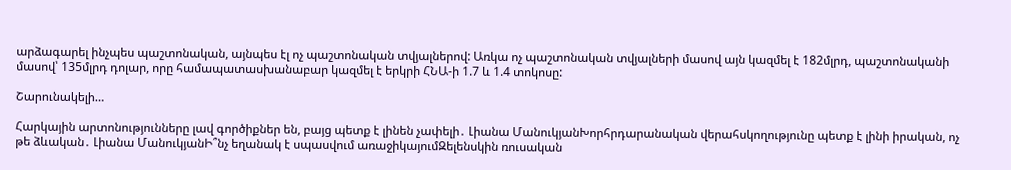արձագարել ինչպես պաշտոնական, այնպես էլ ոչ պաշտոնական տվյալներով: Առկա ոչ պաշտոնական տվյալների մասով այն կազմել է 182մլրդ, պաշտոնականի մասով՝ 135մլրդ դոլար, որը համապատասխանաբար կազմել է երկրի ՀՆԱ-ի 1.7 և 1.4 տոկոսը:

Շարունակելի…

Հարկային արտոնությունները լավ գործիքներ են, բայց պետք է լինեն չափելի․ Լիանա ՄանուկյանԽորհրդարանական վերահսկողությունը պետք է լինի իրական, ոչ թե ձևական․ Լիանա ՄանուկյանԻ՞նչ եղանակ է սպասվում առաջիկայումԶելենսկին ռուսական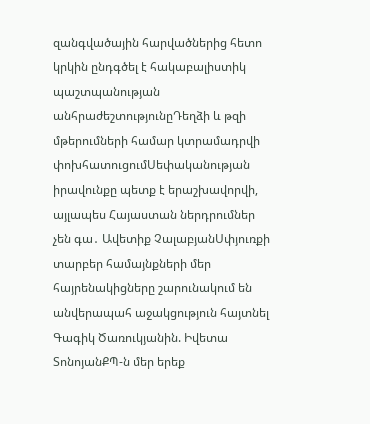զանգվածային հարվածներից հետո կրկին ընդգծել է հակաբալիստիկ պաշտպանության անհրաժեշտությունըԴեղձի և թզի մթերումների համար կտրամադրվի փոխհատուցումՍեփականության իրավունքը պետք է երաշխավորվի, այլապես Հայաստան ներդրումներ չեն գա․ Ավետիք ՉալաբյանՍփյուռքի տարբեր համայնքների մեր հայրենակիցները շարունակում են անվերապահ աջակցություն հայտնել Գագիկ Ծառուկյանին. Իվետա ՏոնոյանՔՊ-ն մեր երեք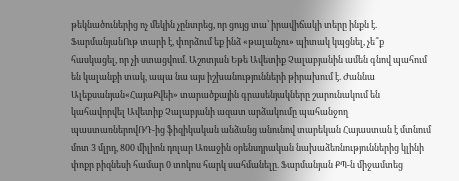թեկնածուներից ոչ մեկին չընտրեց, որ ցույց տա՝ իրավիճակի տերը ինքն է. ՖարմանյանՈւթ տարի է, փորձում եք ինձ «թալանչու» պիտակ կպցնել, չե՞ք հասկացել, որ չի ստացվում. Աշոտյան Եթե Ավետիք Չալաբյանին ամեն գնով պահում են կալանքի տակ, ապա նա այս իշխանությունների թիրախում է. Ժաննա Ալեքսանյան«ՀայաՔվեի» տարածքային գրասենյակները շարունակում են կահավորվել Ավետիք Չալաբյանի ազատ արձակումը պահանջող պաստառներովՌԴ-ից ֆիզիկական անձանց անունով տարեկան Հայաստան է մտնում մոտ 3 մլրդ, 800 միլիոն դոլար Առաջին օրենսդրական նախաձեռնություններից կլինի փոքր բիզնեսի համար 0 տոկոս հարկ սահմանելը. Ֆարմանյան ՔՊ-ն միջամտեց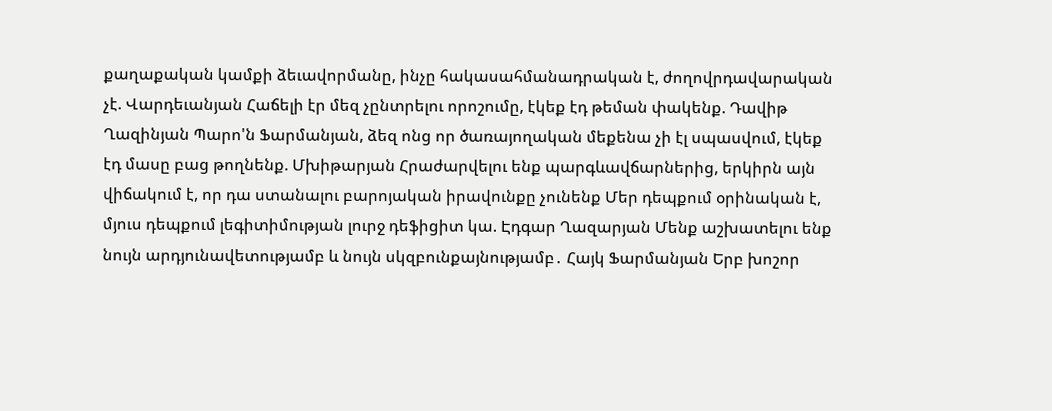քաղաքական կամքի ձեւավորմանը, ինչը հակասահմանադրական է, ժողովրդավարական չէ. Վարդեւանյան Հաճելի էր մեզ չընտրելու որոշումը, էկեք էդ թեման փակենք. Դավիթ Ղազինյան Պարո'ն Ֆարմանյան, ձեզ ոնց որ ծառայողական մեքենա չի էլ սպասվում, էկեք էդ մասը բաց թողնենք. Մխիթարյան Հրաժարվելու ենք պարգևավճարներից, երկիրն այն վիճակում է, որ դա ստանալու բարոյական իրավունքը չունենք Մեր դեպքում օրինական է, մյուս դեպքում լեգիտիմության լուրջ դեֆիցիտ կա. Էդգար Ղազարյան Մենք աշխատելու ենք նույն արդյունավետությամբ և նույն սկզբունքայնությամբ․ Հայկ Ֆարմանյան Երբ խոշոր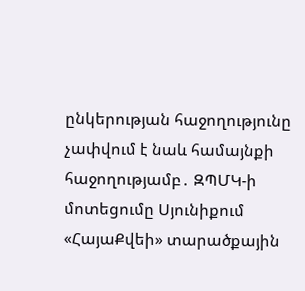ընկերության հաջողությունը չափվում է նաև համայնքի հաջողությամբ․ ԶՊՄԿ-ի մոտեցումը Սյունիքում «ՀայաՔվեի» տարածքային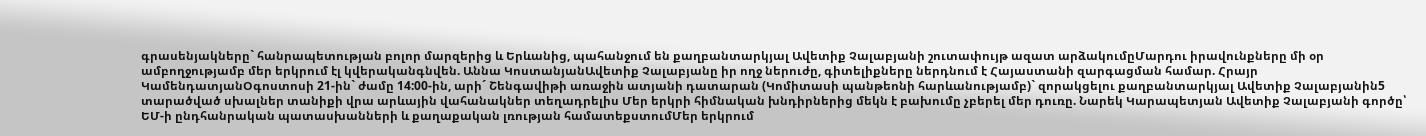գրասենյակները` հանրապետության բոլոր մարզերից և Երևանից, պահանջում են քաղբանտարկյալ Ավետիք Չալաբյանի շուտափույթ ազատ արձակումըՄարդու իրավունքները մի օր ամբողջությամբ մեր երկրում էլ կվերականգնվեն. Աննա ԿոստանյանԱվետիք Չալաբյանը իր ողջ ներուժը, գիտելիքները ներդնում է Հայաստանի զարգացման համար. Հրայր ԿամենդատյանՕգոստոսի 21-ին` ժամը 14:00-ին, արի´ Շենգավիթի առաջին ատյանի դատարան (Կոմիտասի պանթեոնի հարևանությամբ)` զորակցելու քաղբանտարկյալ Ավետիք Չալաբյանին5 տարածված սխալներ տանիքի վրա արևային վահանակներ տեղադրելիս Մեր երկրի հիմնական խնդիրներից մեկն է բախումը չբերել մեր դուռը. Նարեկ Կարապետյան Ավետիք Չալաբյանի գործը՝ ԵՄ-ի ընդհանրական պատասխանների և քաղաքական լռության համատեքստումՄեր երկրում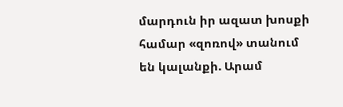մարդուն իր ազատ խոսքի համար «զոռով» տանում են կալանքի. Արամ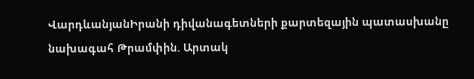ՎարդևանյանԻրանի դիվանագետների քարտեզային պատասխանը նախագահ Թրամփին. Արտակ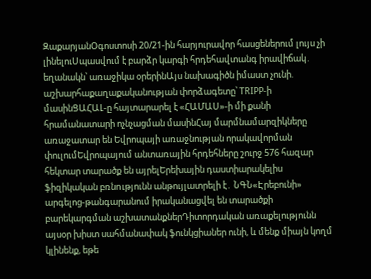ԶաքարյանՕգոստոսի 20/21-ին հարյուրավոր հասցեներում լույս չի լինելուՍպասվում է բարձր կարգի հրդեհավտանգ իրավիճակ․ եղանակն՝ առաջիկա օրերինԱյս նախագիծն իմաստ չունի. աշխարհաքաղաքականության փորձագետը՝ TRIPP-ի մասինՑԱՀԱԼ-ը հայտարարել է «ՀԱՄԱՍ»-ի մի քանի հրամանատարի ոչնչացման մասինՀայ մարմնամարզիկները առաջատար են Եվրոպայի առաջնության որակավորման փուլումԵվրոպայում անտառային հրդեհները շուրջ 576 հազար հեկտար տարածք են այրելԵրեխային դաստիարակելիս ֆիզիկական բռնnւթյունն անթույլատրելի է․ ՆԳՆ«Էրեբունի» արգելոց-թանգարանում իրականացվել են տարածքի բարեկարգման աշխատանքներԴիտորդական առաքելությունն այսօր խիստ սահմանափակ ֆունկցիաներ ունի, և մենք միայն կողմ կլինենք, եթե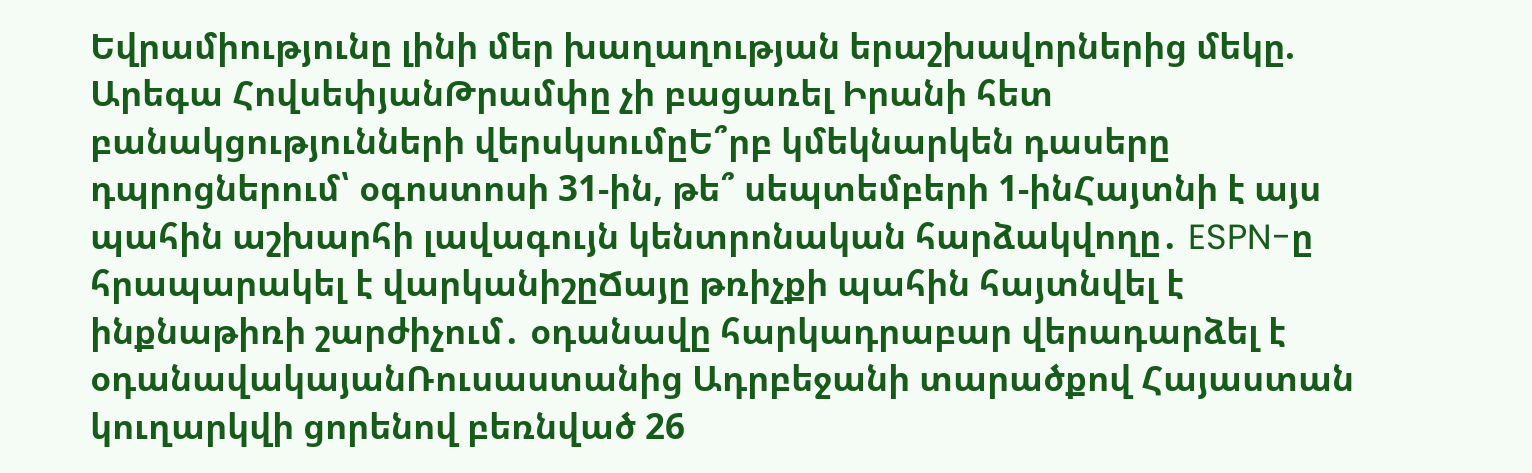Եվրամիությունը լինի մեր խաղաղության երաշխավորներից մեկը. Արեգա ՀովսեփյանԹրամփը չի բացառել Իրանի հետ բանակցությունների վերսկսումըԵ՞րբ կմեկնարկեն դասերը դպրոցներում՝ օգոստոսի 31-ին, թե՞ սեպտեմբերի 1-ինՀայտնի է այս պահին աշխարհի լավագույն կենտրոնական հարձակվողը․ ESPN-ը հրապարակել է վարկանիշըՃայը թռիչքի պահին հայտնվել է ինքնաթիռի շարժիչում․ օդանավը հարկադրաբար վերադարձել է օդանավակայանՌուսաստանից Ադրբեջանի տարածքով Հայաստան կուղարկվի ցորենով բեռնված 26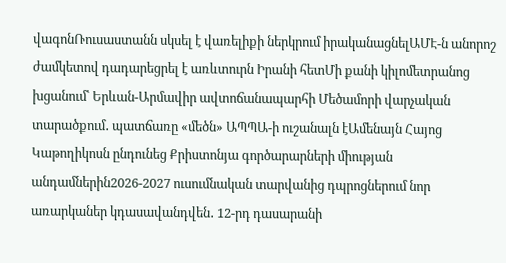վագոնՌուսաստանն սկսել է վառելիքի ներկրում իրականացնելԱՄԷ-ն անորոշ ժամկետով դադարեցրել է առևտուրն Իրանի հետՄի քանի կիլոմետրանոց խցանում՝ Երևան-Արմավիր ավտոճանապարհի Մեծամորի վարչական տարածքում․ պատճառը «մեծն» ԱՊՊԱ-ի ուշանալն էԱմենայն Հայոց Կաթողիկոսն ընդունեց Քրիստոնյա գործարարների միության անդամներին2026-2027 ուսումնական տարվանից դպրոցներում նոր առարկաներ կդասավանդվեն․ 12-րդ դասարանի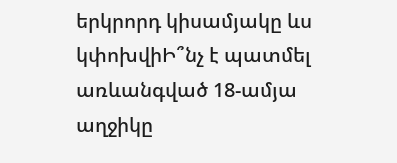երկրորդ կիսամյակը ևս կփոխվիԻ՞նչ է պատմել առևանգված 18-ամյա աղջիկը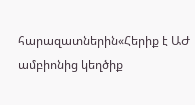հարազատներին«Հերիք է ԱԺ ամբիոնից կեղծիք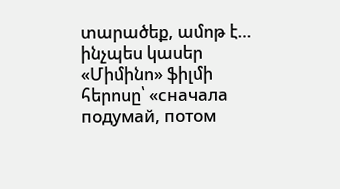տարածեք, ամոթ է… ինչպես կասեր «Միմինո» ֆիլմի հերոսը՝ «сначала подумай, потом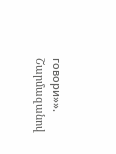говори»». Շարմազանով